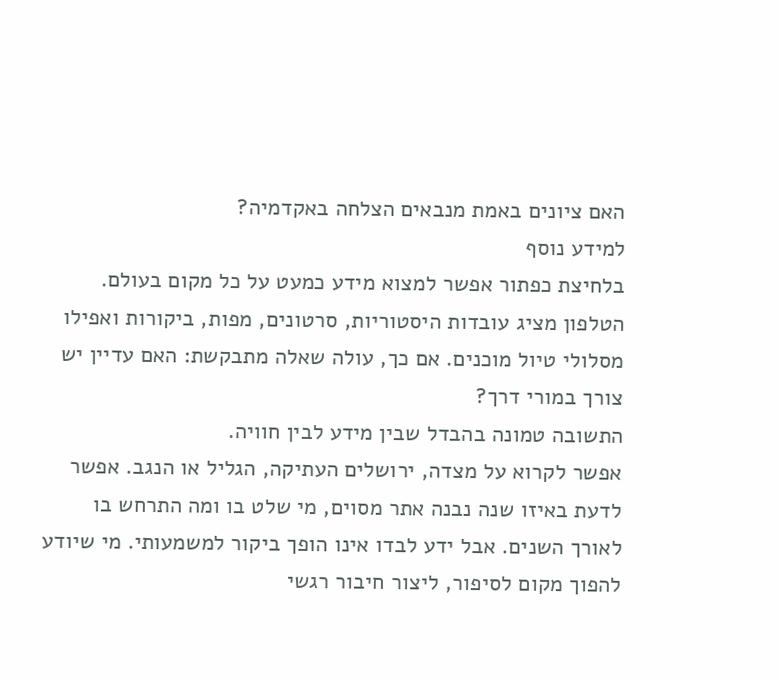האם ציונים באמת מנבאים הצלחה באקדמיה?
למידע נוסף
בלחיצת כפתור אפשר למצוא מידע כמעט על כל מקום בעולם. הטלפון מציג עובדות היסטוריות, סרטונים, מפות, ביקורות ואפילו מסלולי טיול מוכנים. אם כך, עולה שאלה מתבקשת: האם עדיין יש צורך במורי דרך?
התשובה טמונה בהבדל שבין מידע לבין חוויה.
אפשר לקרוא על מצדה, ירושלים העתיקה, הגליל או הנגב. אפשר לדעת באיזו שנה נבנה אתר מסוים, מי שלט בו ומה התרחש בו לאורך השנים. אבל ידע לבדו אינו הופך ביקור למשמעותי. מי שיודע להפוך מקום לסיפור, ליצור חיבור רגשי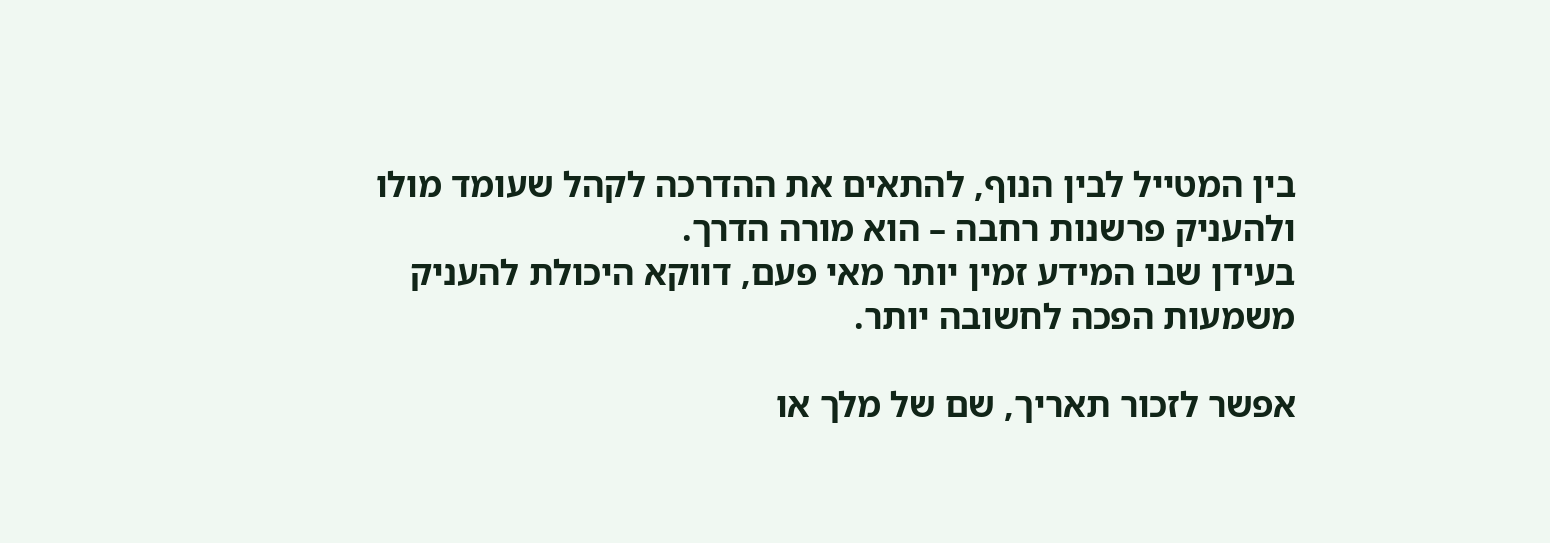בין המטייל לבין הנוף, להתאים את ההדרכה לקהל שעומד מולו ולהעניק פרשנות רחבה – הוא מורה הדרך.
בעידן שבו המידע זמין יותר מאי פעם, דווקא היכולת להעניק משמעות הפכה לחשובה יותר.

אפשר לזכור תאריך, שם של מלך או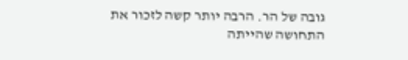גובה של הר. הרבה יותר קשה לזכור את התחושה שהייתה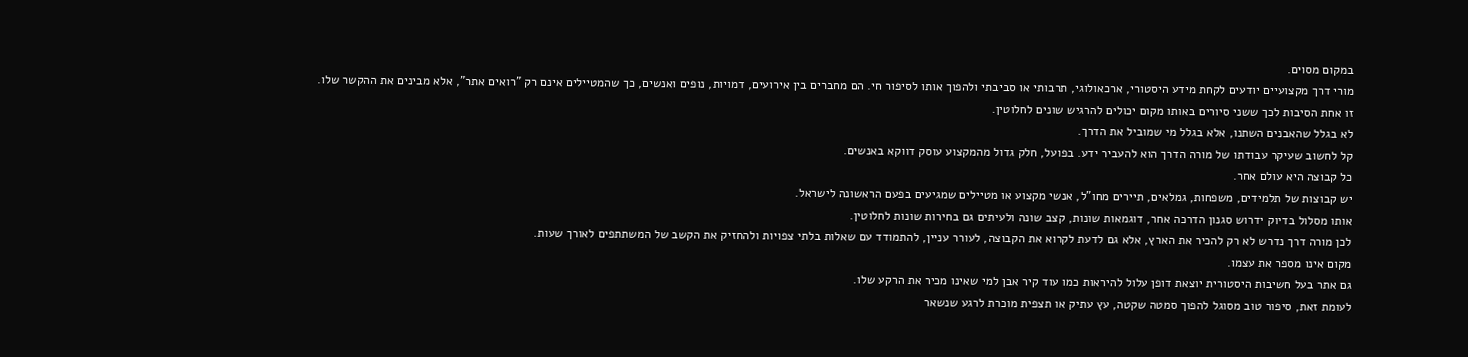במקום מסוים.
מורי דרך מקצועיים יודעים לקחת מידע היסטורי, ארכאולוגי, תרבותי או סביבתי ולהפוך אותו לסיפור חי. הם מחברים בין אירועים, דמויות, נופים ואנשים, כך שהמטיילים אינם רק "רואים אתר", אלא מבינים את ההקשר שלו.
זו אחת הסיבות לכך ששני סיורים באותו מקום יכולים להרגיש שונים לחלוטין.
לא בגלל שהאבנים השתנו, אלא בגלל מי שמוביל את הדרך.
קל לחשוב שעיקר עבודתו של מורה הדרך הוא להעביר ידע. בפועל, חלק גדול מהמקצוע עוסק דווקא באנשים.
כל קבוצה היא עולם אחר.
יש קבוצות של תלמידים, משפחות, גמלאים, תיירים מחו"ל, אנשי מקצוע או מטיילים שמגיעים בפעם הראשונה לישראל.
אותו מסלול בדיוק ידרוש סגנון הדרכה אחר, דוגמאות שונות, קצב שונה ולעיתים גם בחירות שונות לחלוטין.
לכן מורה דרך נדרש לא רק להכיר את הארץ, אלא גם לדעת לקרוא את הקבוצה, לעורר עניין, להתמודד עם שאלות בלתי צפויות ולהחזיק את הקשב של המשתתפים לאורך שעות.
מקום אינו מספר את עצמו.
גם אתר בעל חשיבות היסטורית יוצאת דופן עלול להיראות כמו עוד קיר אבן למי שאינו מכיר את הרקע שלו.
לעומת זאת, סיפור טוב מסוגל להפוך סמטה שקטה, עץ עתיק או תצפית מוכרת לרגע שנשאר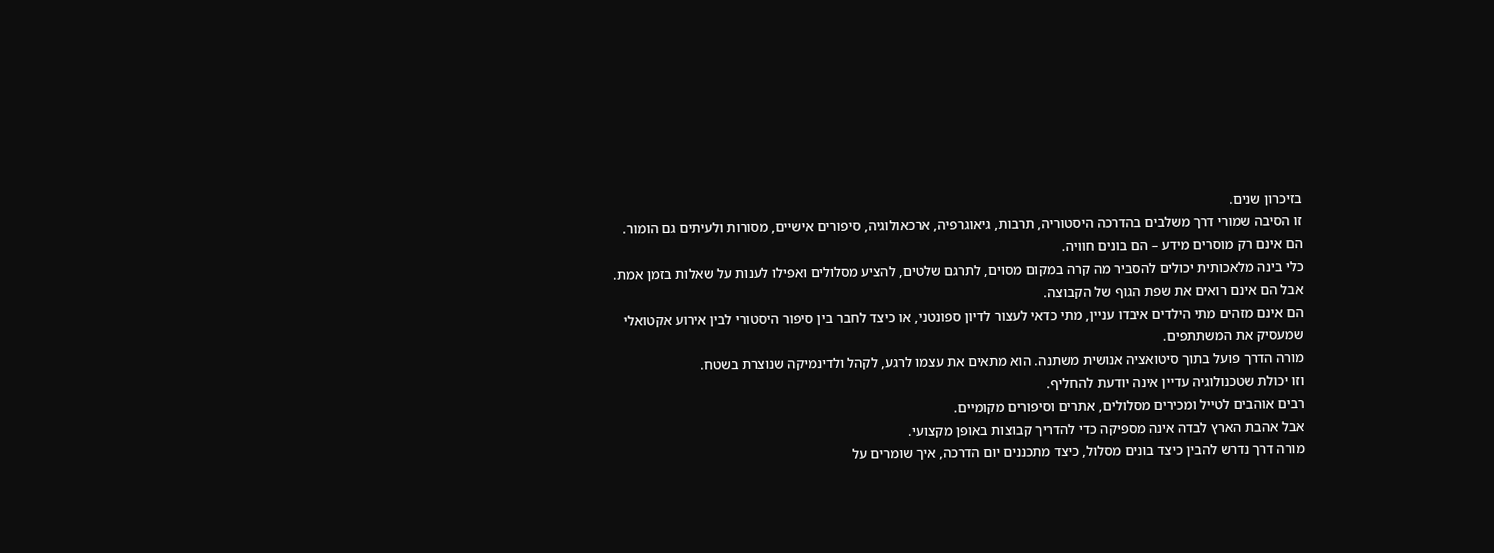בזיכרון שנים.
זו הסיבה שמורי דרך משלבים בהדרכה היסטוריה, תרבות, גיאוגרפיה, ארכאולוגיה, סיפורים אישיים, מסורות ולעיתים גם הומור.
הם אינם רק מוסרים מידע – הם בונים חוויה.
כלי בינה מלאכותית יכולים להסביר מה קרה במקום מסוים, לתרגם שלטים, להציע מסלולים ואפילו לענות על שאלות בזמן אמת.
אבל הם אינם רואים את שפת הגוף של הקבוצה.
הם אינם מזהים מתי הילדים איבדו עניין, מתי כדאי לעצור לדיון ספונטני, או כיצד לחבר בין סיפור היסטורי לבין אירוע אקטואלי שמעסיק את המשתתפים.
מורה הדרך פועל בתוך סיטואציה אנושית משתנה. הוא מתאים את עצמו לרגע, לקהל ולדינמיקה שנוצרת בשטח.
וזו יכולת שטכנולוגיה עדיין אינה יודעת להחליף.
רבים אוהבים לטייל ומכירים מסלולים, אתרים וסיפורים מקומיים.
אבל אהבת הארץ לבדה אינה מספיקה כדי להדריך קבוצות באופן מקצועי.
מורה דרך נדרש להבין כיצד בונים מסלול, כיצד מתכננים יום הדרכה, איך שומרים על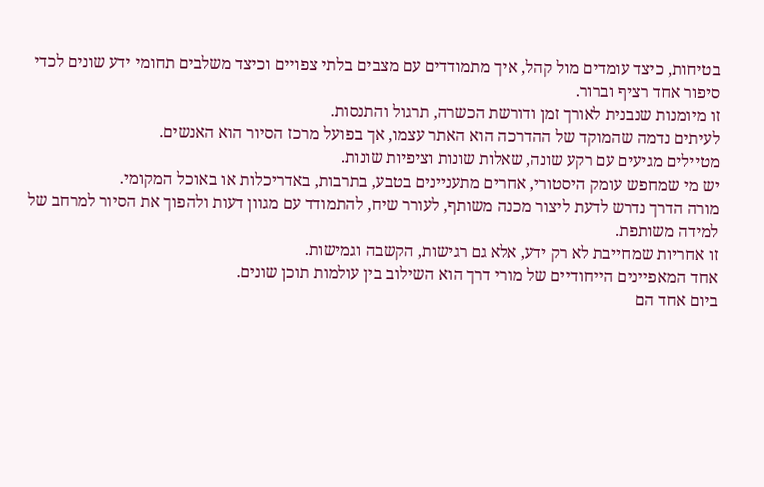בטיחות, כיצד עומדים מול קהל, איך מתמודדים עם מצבים בלתי צפויים וכיצד משלבים תחומי ידע שונים לכדי סיפור אחד רציף וברור.
זו מיומנות שנבנית לאורך זמן ודורשת הכשרה, תרגול והתנסות.
לעיתים נדמה שהמוקד של ההדרכה הוא האתר עצמו, אך בפועל מרכז הסיור הוא האנשים.
מטיילים מגיעים עם רקע שונה, שאלות שונות וציפיות שונות.
יש מי שמחפש עומק היסטורי, אחרים מתעניינים בטבע, בתרבות, באדריכלות או באוכל המקומי.
מורה הדרך נדרש לדעת ליצור מכנה משותף, לעורר שיח, להתמודד עם מגוון דעות ולהפוך את הסיור למרחב של למידה משותפת.
זו אחריות שמחייבת לא רק ידע, אלא גם רגישות, הקשבה וגמישות.
אחד המאפיינים הייחודיים של מורי דרך הוא השילוב בין עולמות תוכן שונים.
ביום אחד הם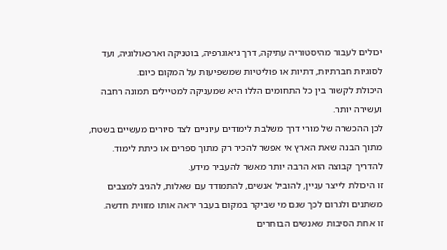יכולים לעבור מהיסטוריה עתיקה, דרך גיאוגרפיה, בוטניקה וארכאולוגיה, ועד לסוגיות חברתיות, דתיות או פוליטיות שמשפיעות על המקום כיום.
היכולת לקשור בין כל התחומים הללו היא שמעניקה למטיילים תמונה רחבה ועשירה יותר.
לכן ההכשרה של מורי דרך משלבת לימודים עיוניים לצד סיורים מעשיים בשטח, מתוך הבנה שאת הארץ אי אפשר להכיר רק מתוך ספרים או כיתת לימוד.
להדריך קבוצה הוא הרבה יותר מאשר להעביר מידע.
זו היכולת לייצר עניין, להוביל אנשים, להתמודד עם שאלות, להגיב למצבים משתנים ולגרום לכך שגם מי שביקר במקום בעבר יראה אותו מזווית חדשה.
זו אחת הסיבות שאנשים הבוחרים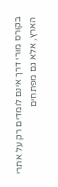בקורס מורי דרך אינם לומדים רק על אתרי הארץ, אלא גם מפתחים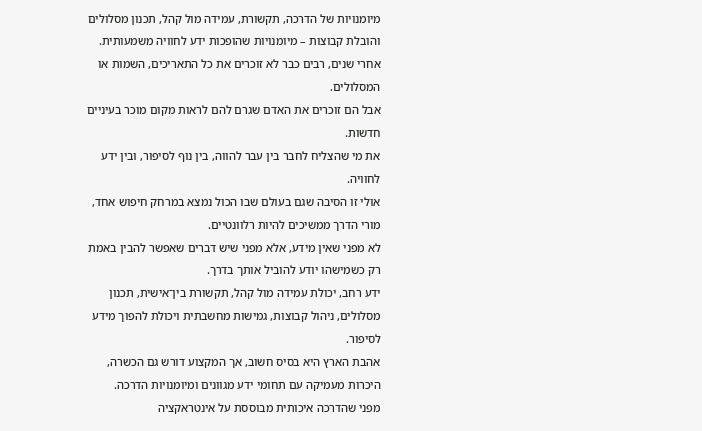מיומנויות של הדרכה, תקשורת, עמידה מול קהל, תכנון מסלולים והובלת קבוצות – מיומנויות שהופכות ידע לחוויה משמעותית.
אחרי שנים, רבים כבר לא זוכרים את כל התאריכים, השמות או המסלולים.
אבל הם זוכרים את האדם שגרם להם לראות מקום מוכר בעיניים חדשות.
את מי שהצליח לחבר בין עבר להווה, בין נוף לסיפור, ובין ידע לחוויה.
אולי זו הסיבה שגם בעולם שבו הכול נמצא במרחק חיפוש אחד, מורי הדרך ממשיכים להיות רלוונטיים.
לא מפני שאין מידע, אלא מפני שיש דברים שאפשר להבין באמת רק כשמישהו יודע להוביל אותך בדרך.
ידע רחב, יכולת עמידה מול קהל, תקשורת בין־אישית, תכנון מסלולים, ניהול קבוצות, גמישות מחשבתית ויכולת להפוך מידע לסיפור.
אהבת הארץ היא בסיס חשוב, אך המקצוע דורש גם הכשרה, היכרות מעמיקה עם תחומי ידע מגוונים ומיומנויות הדרכה.
מפני שהדרכה איכותית מבוססת על אינטראקציה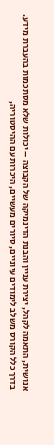אנושית, התאמה לקהל, יצירת עניין והבנת הדינמיקה של הקבוצה – יכולות שלא מסתכמות בהעברת מידע.
בדרך כלל הקורס משלב לימודים עיוניים, סיורים מעשיים, היכרות עם ההיסטוריה,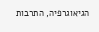הגיאוגרפיה, התרבות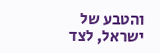והטבע של ישראל, לצד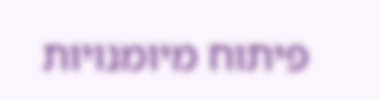פיתוח מיומנויות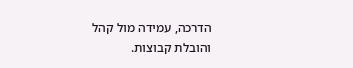הדרכה, עמידה מול קהל והובלת קבוצות.